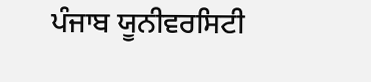ਪੰਜਾਬ ਯੂਨੀਵਰਸਿਟੀ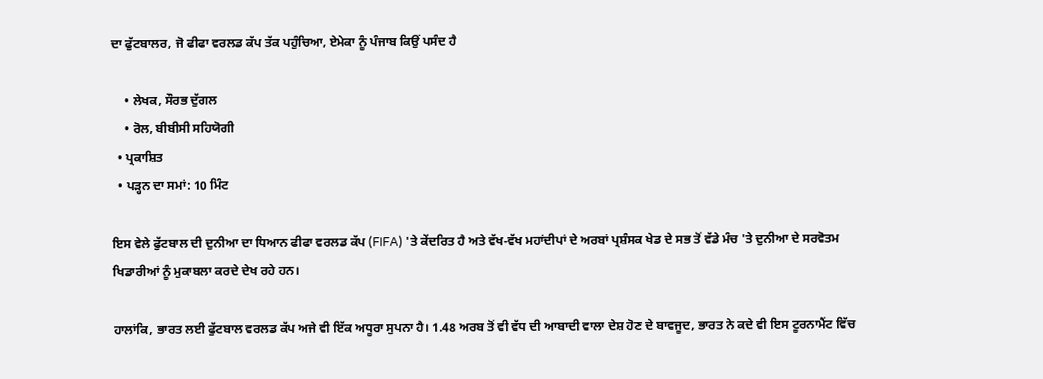ਦਾ ਫੁੱਟਬਾਲਰ, ਜੋ ਫੀਫਾ ਵਰਲਡ ਕੱਪ ਤੱਕ ਪਹੁੰਚਿਆ, ਏਮੇਕਾ ਨੂੰ ਪੰਜਾਬ ਕਿਉਂ ਪਸੰਦ ਹੈ

    • ਲੇਖਕ, ਸੌਰਭ ਦੁੱਗਲ
    • ਰੋਲ, ਬੀਬੀਸੀ ਸਹਿਯੋਗੀ
  • ਪ੍ਰਕਾਸ਼ਿਤ
  • ਪੜ੍ਹਨ ਦਾ ਸਮਾਂ: 10 ਮਿੰਟ

ਇਸ ਵੇਲੇ ਫੁੱਟਬਾਲ ਦੀ ਦੁਨੀਆ ਦਾ ਧਿਆਨ ਫੀਫਾ ਵਰਲਡ ਕੱਪ (FIFA) 'ਤੇ ਕੇਂਦਰਿਤ ਹੈ ਅਤੇ ਵੱਖ-ਵੱਖ ਮਹਾਂਦੀਪਾਂ ਦੇ ਅਰਬਾਂ ਪ੍ਰਸ਼ੰਸਕ ਖੇਡ ਦੇ ਸਭ ਤੋਂ ਵੱਡੇ ਮੰਚ 'ਤੇ ਦੁਨੀਆ ਦੇ ਸਰਵੋਤਮ ਖਿਡਾਰੀਆਂ ਨੂੰ ਮੁਕਾਬਲਾ ਕਰਦੇ ਦੇਖ ਰਹੇ ਹਨ।

ਹਾਲਾਂਕਿ, ਭਾਰਤ ਲਈ ਫੁੱਟਬਾਲ ਵਰਲਡ ਕੱਪ ਅਜੇ ਵੀ ਇੱਕ ਅਧੂਰਾ ਸੁਪਨਾ ਹੈ। 1.48 ਅਰਬ ਤੋਂ ਵੀ ਵੱਧ ਦੀ ਆਬਾਦੀ ਵਾਲਾ ਦੇਸ਼ ਹੋਣ ਦੇ ਬਾਵਜੂਦ, ਭਾਰਤ ਨੇ ਕਦੇ ਵੀ ਇਸ ਟੂਰਨਾਮੈਂਟ ਵਿੱਚ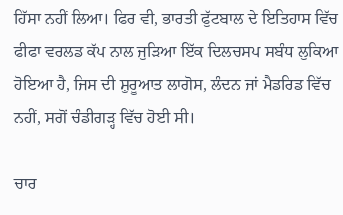ਹਿੱਸਾ ਨਹੀਂ ਲਿਆ। ਫਿਰ ਵੀ, ਭਾਰਤੀ ਫੁੱਟਬਾਲ ਦੇ ਇਤਿਹਾਸ ਵਿੱਚ ਫੀਫਾ ਵਰਲਡ ਕੱਪ ਨਾਲ ਜੁੜਿਆ ਇੱਕ ਦਿਲਚਸਪ ਸਬੰਧ ਲੁਕਿਆ ਹੋਇਆ ਹੈ, ਜਿਸ ਦੀ ਸ਼ੁਰੂਆਤ ਲਾਗੋਸ, ਲੰਦਨ ਜਾਂ ਮੈਡਰਿਡ ਵਿੱਚ ਨਹੀਂ, ਸਗੋਂ ਚੰਡੀਗੜ੍ਹ ਵਿੱਚ ਹੋਈ ਸੀ।

ਚਾਰ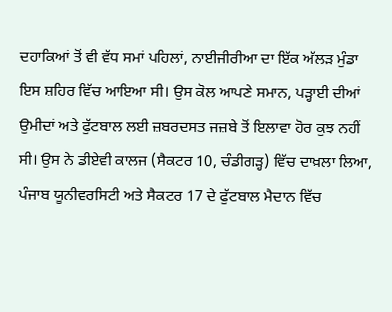ਦਹਾਕਿਆਂ ਤੋਂ ਵੀ ਵੱਧ ਸਮਾਂ ਪਹਿਲਾਂ, ਨਾਈਜੀਰੀਆ ਦਾ ਇੱਕ ਅੱਲੜ ਮੁੰਡਾ ਇਸ ਸ਼ਹਿਰ ਵਿੱਚ ਆਇਆ ਸੀ। ਉਸ ਕੋਲ ਆਪਣੇ ਸਮਾਨ, ਪੜ੍ਹਾਈ ਦੀਆਂ ਉਮੀਦਾਂ ਅਤੇ ਫੁੱਟਬਾਲ ਲਈ ਜ਼ਬਰਦਸਤ ਜਜ਼ਬੇ ਤੋਂ ਇਲਾਵਾ ਹੋਰ ਕੁਝ ਨਹੀਂ ਸੀ। ਉਸ ਨੇ ਡੀਏਵੀ ਕਾਲਜ (ਸੈਕਟਰ 10, ਚੰਡੀਗੜ੍ਹ) ਵਿੱਚ ਦਾਖ਼ਲਾ ਲਿਆ, ਪੰਜਾਬ ਯੂਨੀਵਰਸਿਟੀ ਅਤੇ ਸੈਕਟਰ 17 ਦੇ ਫੁੱਟਬਾਲ ਮੈਦਾਨ ਵਿੱਚ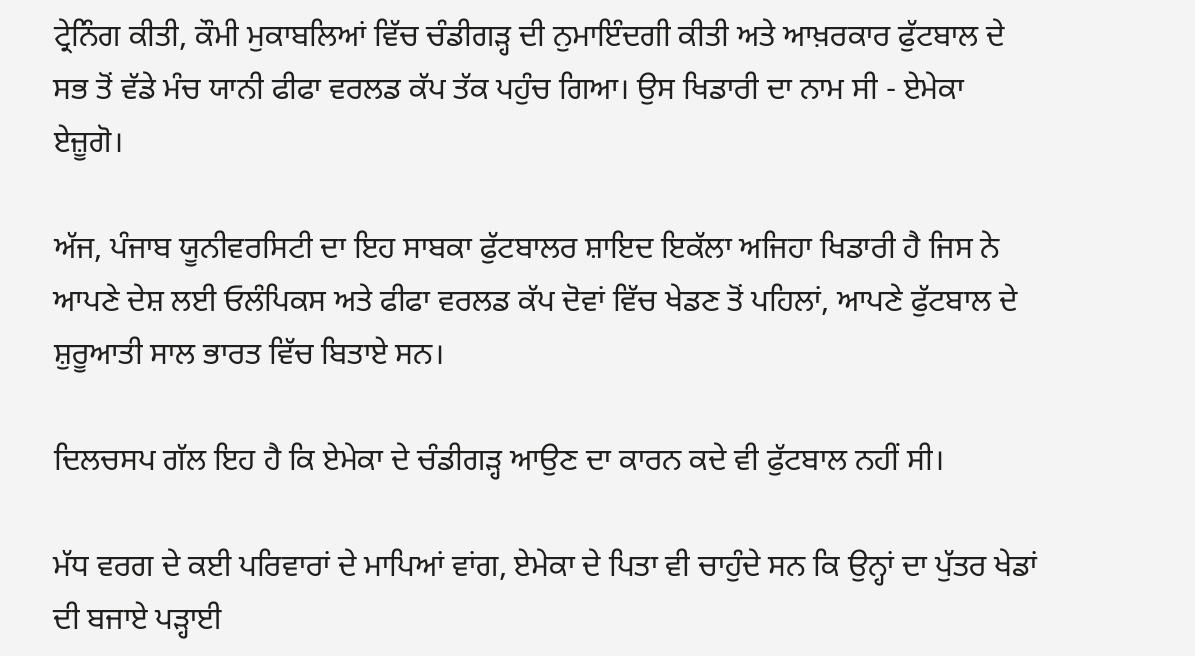ਟ੍ਰੇਨਿੰਗ ਕੀਤੀ, ਕੌਮੀ ਮੁਕਾਬਲਿਆਂ ਵਿੱਚ ਚੰਡੀਗੜ੍ਹ ਦੀ ਨੁਮਾਇੰਦਗੀ ਕੀਤੀ ਅਤੇ ਆਖ਼ਰਕਾਰ ਫੁੱਟਬਾਲ ਦੇ ਸਭ ਤੋਂ ਵੱਡੇ ਮੰਚ ਯਾਨੀ ਫੀਫਾ ਵਰਲਡ ਕੱਪ ਤੱਕ ਪਹੁੰਚ ਗਿਆ। ਉਸ ਖਿਡਾਰੀ ਦਾ ਨਾਮ ਸੀ - ਏਮੇਕਾ ਏਜ਼ੂਗੋ।

ਅੱਜ, ਪੰਜਾਬ ਯੂਨੀਵਰਸਿਟੀ ਦਾ ਇਹ ਸਾਬਕਾ ਫੁੱਟਬਾਲਰ ਸ਼ਾਇਦ ਇਕੱਲਾ ਅਜਿਹਾ ਖਿਡਾਰੀ ਹੈ ਜਿਸ ਨੇ ਆਪਣੇ ਦੇਸ਼ ਲਈ ਓਲੰਪਿਕਸ ਅਤੇ ਫੀਫਾ ਵਰਲਡ ਕੱਪ ਦੋਵਾਂ ਵਿੱਚ ਖੇਡਣ ਤੋਂ ਪਹਿਲਾਂ, ਆਪਣੇ ਫੁੱਟਬਾਲ ਦੇ ਸ਼ੁਰੂਆਤੀ ਸਾਲ ਭਾਰਤ ਵਿੱਚ ਬਿਤਾਏ ਸਨ।

ਦਿਲਚਸਪ ਗੱਲ ਇਹ ਹੈ ਕਿ ਏਮੇਕਾ ਦੇ ਚੰਡੀਗੜ੍ਹ ਆਉਣ ਦਾ ਕਾਰਨ ਕਦੇ ਵੀ ਫੁੱਟਬਾਲ ਨਹੀਂ ਸੀ।

ਮੱਧ ਵਰਗ ਦੇ ਕਈ ਪਰਿਵਾਰਾਂ ਦੇ ਮਾਪਿਆਂ ਵਾਂਗ, ਏਮੇਕਾ ਦੇ ਪਿਤਾ ਵੀ ਚਾਹੁੰਦੇ ਸਨ ਕਿ ਉਨ੍ਹਾਂ ਦਾ ਪੁੱਤਰ ਖੇਡਾਂ ਦੀ ਬਜਾਏ ਪੜ੍ਹਾਈ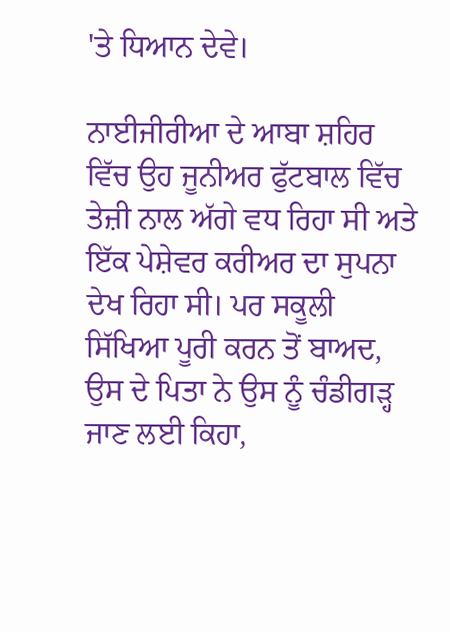'ਤੇ ਧਿਆਨ ਦੇਵੇ।

ਨਾਈਜੀਰੀਆ ਦੇ ਆਬਾ ਸ਼ਹਿਰ ਵਿੱਚ ਉਹ ਜੂਨੀਅਰ ਫੁੱਟਬਾਲ ਵਿੱਚ ਤੇਜ਼ੀ ਨਾਲ ਅੱਗੇ ਵਧ ਰਿਹਾ ਸੀ ਅਤੇ ਇੱਕ ਪੇਸ਼ੇਵਰ ਕਰੀਅਰ ਦਾ ਸੁਪਨਾ ਦੇਖ ਰਿਹਾ ਸੀ। ਪਰ ਸਕੂਲੀ ਸਿੱਖਿਆ ਪੂਰੀ ਕਰਨ ਤੋਂ ਬਾਅਦ, ਉਸ ਦੇ ਪਿਤਾ ਨੇ ਉਸ ਨੂੰ ਚੰਡੀਗੜ੍ਹ ਜਾਣ ਲਈ ਕਿਹਾ,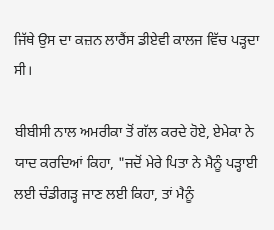ਜਿੱਥੇ ਉਸ ਦਾ ਕਜ਼ਨ ਲਾਰੈਂਸ ਡੀਏਵੀ ਕਾਲਜ ਵਿੱਚ ਪੜ੍ਹਦਾ ਸੀ।

ਬੀਬੀਸੀ ਨਾਲ ਅਮਰੀਕਾ ਤੋਂ ਗੱਲ ਕਰਦੇ ਹੋਏ, ਏਮੇਕਾ ਨੇ ਯਾਦ ਕਰਦਿਆਂ ਕਿਹਾ, "ਜਦੋਂ ਮੇਰੇ ਪਿਤਾ ਨੇ ਮੈਨੂੰ ਪੜ੍ਹਾਈ ਲਈ ਚੰਡੀਗੜ੍ਹ ਜਾਣ ਲਈ ਕਿਹਾ, ਤਾਂ ਮੈਨੂੰ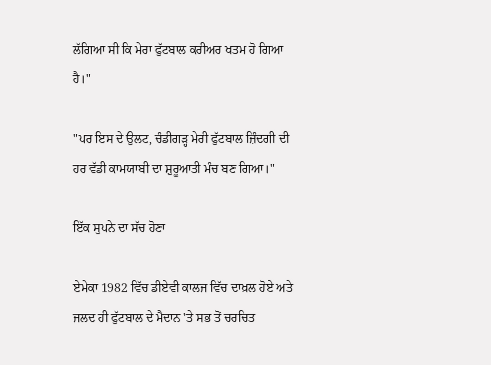ਲੱਗਿਆ ਸੀ ਕਿ ਮੇਰਾ ਫੁੱਟਬਾਲ ਕਰੀਅਰ ਖਤਮ ਹੋ ਗਿਆ ਹੈ।"

"ਪਰ ਇਸ ਦੇ ਉਲਟ, ਚੰਡੀਗੜ੍ਹ ਮੇਰੀ ਫੁੱਟਬਾਲ ਜ਼ਿੰਦਗੀ ਦੀ ਹਰ ਵੱਡੀ ਕਾਮਯਾਬੀ ਦਾ ਸ਼ੁਰੂਆਤੀ ਮੰਚ ਬਣ ਗਿਆ।"

ਇੱਕ ਸੁਪਨੇ ਦਾ ਸੱਚ ਹੋਣਾ

ਏਮੇਕਾ 1982 ਵਿੱਚ ਡੀਏਵੀ ਕਾਲਜ ਵਿੱਚ ਦਾਖ਼ਲ ਹੋਏ ਅਤੇ ਜਲਦ ਹੀ ਫੁੱਟਬਾਲ ਦੇ ਮੈਦਾਨ 'ਤੇ ਸਭ ਤੋਂ ਚਰਚਿਤ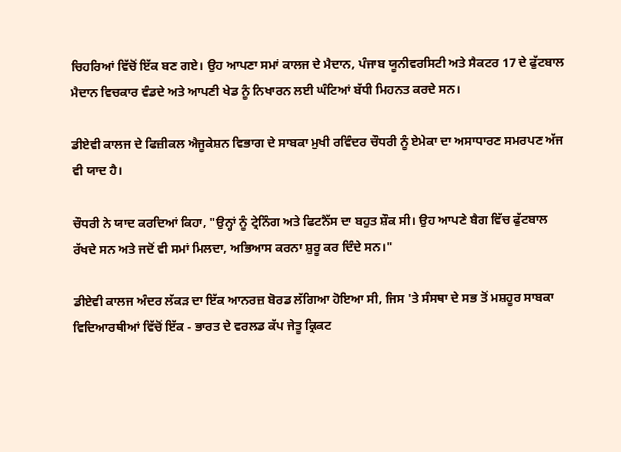ਚਿਹਰਿਆਂ ਵਿੱਚੋਂ ਇੱਕ ਬਣ ਗਏ। ਉਹ ਆਪਣਾ ਸਮਾਂ ਕਾਲਜ ਦੇ ਮੈਦਾਨ, ਪੰਜਾਬ ਯੂਨੀਵਰਸਿਟੀ ਅਤੇ ਸੈਕਟਰ 17 ਦੇ ਫੁੱਟਬਾਲ ਮੈਦਾਨ ਵਿਚਕਾਰ ਵੰਡਦੇ ਅਤੇ ਆਪਣੀ ਖੇਡ ਨੂੰ ਨਿਖਾਰਨ ਲਈ ਘੰਟਿਆਂ ਬੱਧੀ ਮਿਹਨਤ ਕਰਦੇ ਸਨ।

ਡੀਏਵੀ ਕਾਲਜ ਦੇ ਫਿਜ਼ੀਕਲ ਐਜੂਕੇਸ਼ਨ ਵਿਭਾਗ ਦੇ ਸਾਬਕਾ ਮੁਖੀ ਰਵਿੰਦਰ ਚੌਧਰੀ ਨੂੰ ਏਮੇਕਾ ਦਾ ਅਸਾਧਾਰਣ ਸਮਰਪਣ ਅੱਜ ਵੀ ਯਾਦ ਹੈ।

ਚੌਧਰੀ ਨੇ ਯਾਦ ਕਰਦਿਆਂ ਕਿਹਾ, "ਉਨ੍ਹਾਂ ਨੂੰ ਟ੍ਰੇਨਿੰਗ ਅਤੇ ਫਿਟਨੈੱਸ ਦਾ ਬਹੁਤ ਸ਼ੌਕ ਸੀ। ਉਹ ਆਪਣੇ ਬੈਗ ਵਿੱਚ ਫੁੱਟਬਾਲ ਰੱਖਦੇ ਸਨ ਅਤੇ ਜਦੋਂ ਵੀ ਸਮਾਂ ਮਿਲਦਾ, ਅਭਿਆਸ ਕਰਨਾ ਸ਼ੁਰੂ ਕਰ ਦਿੰਦੇ ਸਨ।"

ਡੀਏਵੀ ਕਾਲਜ ਅੰਦਰ ਲੱਕੜ ਦਾ ਇੱਕ ਆਨਰਜ਼ ਬੋਰਡ ਲੱਗਿਆ ਹੋਇਆ ਸੀ, ਜਿਸ 'ਤੇ ਸੰਸਥਾ ਦੇ ਸਭ ਤੋਂ ਮਸ਼ਹੂਰ ਸਾਬਕਾ ਵਿਦਿਆਰਥੀਆਂ ਵਿੱਚੋਂ ਇੱਕ - ਭਾਰਤ ਦੇ ਵਰਲਡ ਕੱਪ ਜੇਤੂ ਕ੍ਰਿਕਟ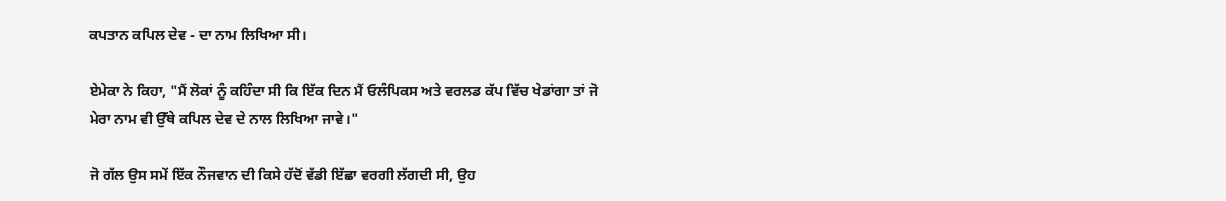ਕਪਤਾਨ ਕਪਿਲ ਦੇਵ - ਦਾ ਨਾਮ ਲਿਖਿਆ ਸੀ।

ਏਮੇਕਾ ਨੇ ਕਿਹਾ, "ਮੈਂ ਲੋਕਾਂ ਨੂੰ ਕਹਿੰਦਾ ਸੀ ਕਿ ਇੱਕ ਦਿਨ ਮੈਂ ਓਲੰਪਿਕਸ ਅਤੇ ਵਰਲਡ ਕੱਪ ਵਿੱਚ ਖੇਡਾਂਗਾ ਤਾਂ ਜੋ ਮੇਰਾ ਨਾਮ ਵੀ ਉੱਥੇ ਕਪਿਲ ਦੇਵ ਦੇ ਨਾਲ ਲਿਖਿਆ ਜਾਵੇ।"

ਜੋ ਗੱਲ ਉਸ ਸਮੇਂ ਇੱਕ ਨੌਜਵਾਨ ਦੀ ਕਿਸੇ ਹੱਦੋਂ ਵੱਡੀ ਇੱਛਾ ਵਰਗੀ ਲੱਗਦੀ ਸੀ, ਉਹ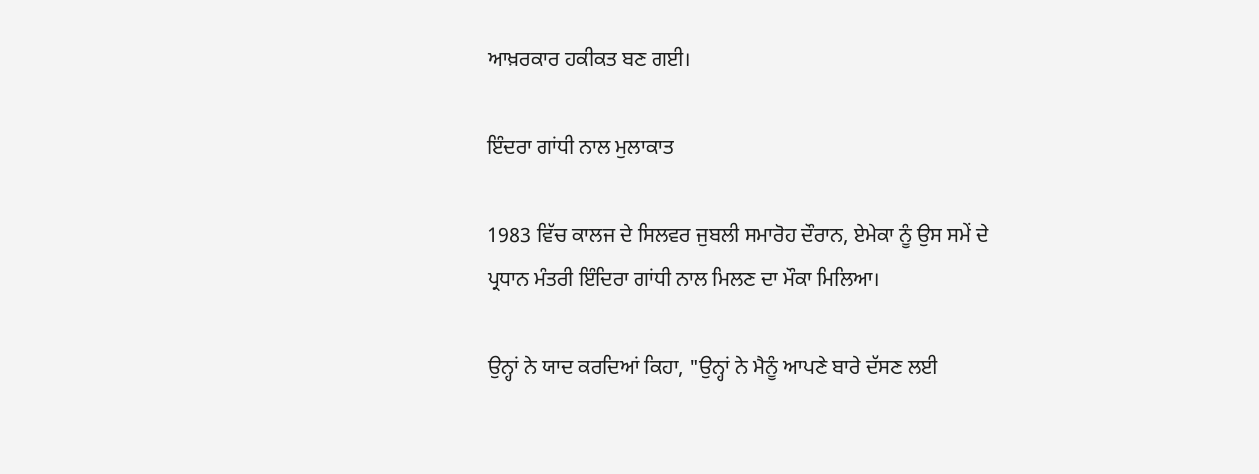ਆਖ਼ਰਕਾਰ ਹਕੀਕਤ ਬਣ ਗਈ।

ਇੰਦਰਾ ਗਾਂਧੀ ਨਾਲ ਮੁਲਾਕਾਤ

1983 ਵਿੱਚ ਕਾਲਜ ਦੇ ਸਿਲਵਰ ਜੁਬਲੀ ਸਮਾਰੋਹ ਦੌਰਾਨ, ਏਮੇਕਾ ਨੂੰ ਉਸ ਸਮੇਂ ਦੇ ਪ੍ਰਧਾਨ ਮੰਤਰੀ ਇੰਦਿਰਾ ਗਾਂਧੀ ਨਾਲ ਮਿਲਣ ਦਾ ਮੌਕਾ ਮਿਲਿਆ।

ਉਨ੍ਹਾਂ ਨੇ ਯਾਦ ਕਰਦਿਆਂ ਕਿਹਾ, "ਉਨ੍ਹਾਂ ਨੇ ਮੈਨੂੰ ਆਪਣੇ ਬਾਰੇ ਦੱਸਣ ਲਈ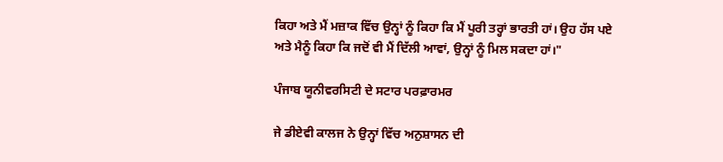ਕਿਹਾ ਅਤੇ ਮੈਂ ਮਜ਼ਾਕ ਵਿੱਚ ਉਨ੍ਹਾਂ ਨੂੰ ਕਿਹਾ ਕਿ ਮੈਂ ਪੂਰੀ ਤਰ੍ਹਾਂ ਭਾਰਤੀ ਹਾਂ। ਉਹ ਹੱਸ ਪਏ ਅਤੇ ਮੈਨੂੰ ਕਿਹਾ ਕਿ ਜਦੋਂ ਵੀ ਮੈਂ ਦਿੱਲੀ ਆਵਾਂ, ਉਨ੍ਹਾਂ ਨੂੰ ਮਿਲ ਸਕਦਾ ਹਾਂ।"

ਪੰਜਾਬ ਯੂਨੀਵਰਸਿਟੀ ਦੇ ਸਟਾਰ ਪਰਫ਼ਾਰਮਰ

ਜੇ ਡੀਏਵੀ ਕਾਲਜ ਨੇ ਉਨ੍ਹਾਂ ਵਿੱਚ ਅਨੁਸ਼ਾਸਨ ਦੀ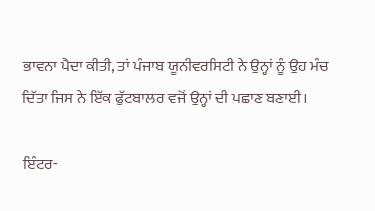ਭਾਵਨਾ ਪੈਦਾ ਕੀਤੀ, ਤਾਂ ਪੰਜਾਬ ਯੂਨੀਵਰਸਿਟੀ ਨੇ ਉਨ੍ਹਾਂ ਨੂੰ ਉਹ ਮੰਚ ਦਿੱਤਾ ਜਿਸ ਨੇ ਇੱਕ ਫੁੱਟਬਾਲਰ ਵਜੋਂ ਉਨ੍ਹਾਂ ਦੀ ਪਛਾਣ ਬਣਾਈ।

ਇੰਟਰ-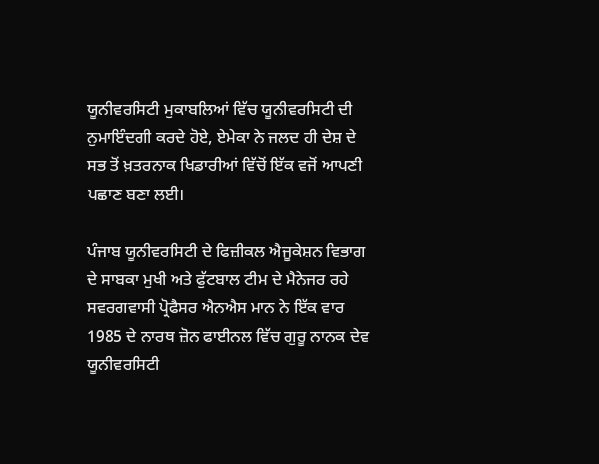ਯੂਨੀਵਰਸਿਟੀ ਮੁਕਾਬਲਿਆਂ ਵਿੱਚ ਯੂਨੀਵਰਸਿਟੀ ਦੀ ਨੁਮਾਇੰਦਗੀ ਕਰਦੇ ਹੋਏ, ਏਮੇਕਾ ਨੇ ਜਲਦ ਹੀ ਦੇਸ਼ ਦੇ ਸਭ ਤੋਂ ਖ਼ਤਰਨਾਕ ਖਿਡਾਰੀਆਂ ਵਿੱਚੋਂ ਇੱਕ ਵਜੋਂ ਆਪਣੀ ਪਛਾਣ ਬਣਾ ਲਈ।

ਪੰਜਾਬ ਯੂਨੀਵਰਸਿਟੀ ਦੇ ਫਿਜ਼ੀਕਲ ਐਜੂਕੇਸ਼ਨ ਵਿਭਾਗ ਦੇ ਸਾਬਕਾ ਮੁਖੀ ਅਤੇ ਫੁੱਟਬਾਲ ਟੀਮ ਦੇ ਮੈਨੇਜਰ ਰਹੇ ਸਵਰਗਵਾਸੀ ਪ੍ਰੋਫੈਸਰ ਐਨਐਸ ਮਾਨ ਨੇ ਇੱਕ ਵਾਰ 1985 ਦੇ ਨਾਰਥ ਜ਼ੋਨ ਫਾਈਨਲ ਵਿੱਚ ਗੁਰੂ ਨਾਨਕ ਦੇਵ ਯੂਨੀਵਰਸਿਟੀ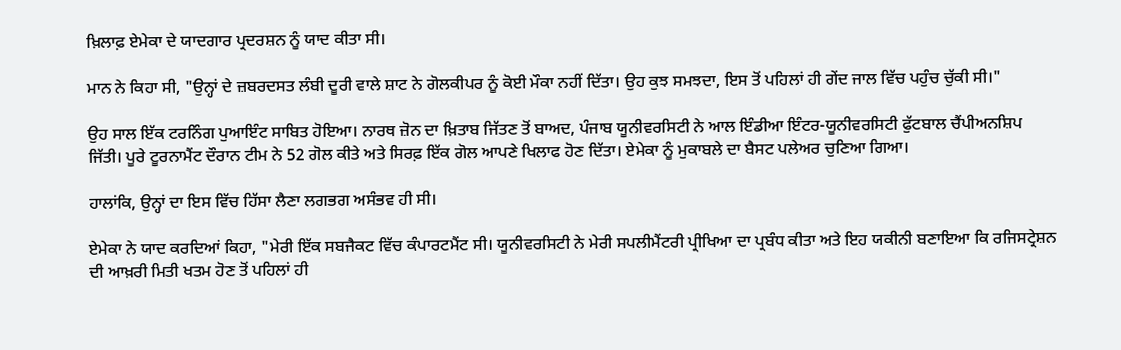ਖ਼ਿਲਾਫ਼ ਏਮੇਕਾ ਦੇ ਯਾਦਗਾਰ ਪ੍ਰਦਰਸ਼ਨ ਨੂੰ ਯਾਦ ਕੀਤਾ ਸੀ।

ਮਾਨ ਨੇ ਕਿਹਾ ਸੀ, "ਉਨ੍ਹਾਂ ਦੇ ਜ਼ਬਰਦਸਤ ਲੰਬੀ ਦੂਰੀ ਵਾਲੇ ਸ਼ਾਟ ਨੇ ਗੋਲਕੀਪਰ ਨੂੰ ਕੋਈ ਮੌਕਾ ਨਹੀਂ ਦਿੱਤਾ। ਉਹ ਕੁਝ ਸਮਝਦਾ, ਇਸ ਤੋਂ ਪਹਿਲਾਂ ਹੀ ਗੇਂਦ ਜਾਲ ਵਿੱਚ ਪਹੁੰਚ ਚੁੱਕੀ ਸੀ।"

ਉਹ ਸਾਲ ਇੱਕ ਟਰਨਿੰਗ ਪੁਆਇੰਟ ਸਾਬਿਤ ਹੋਇਆ। ਨਾਰਥ ਜ਼ੋਨ ਦਾ ਖ਼ਿਤਾਬ ਜਿੱਤਣ ਤੋਂ ਬਾਅਦ, ਪੰਜਾਬ ਯੂਨੀਵਰਸਿਟੀ ਨੇ ਆਲ ਇੰਡੀਆ ਇੰਟਰ-ਯੂਨੀਵਰਸਿਟੀ ਫੁੱਟਬਾਲ ਚੈਂਪੀਅਨਸ਼ਿਪ ਜਿੱਤੀ। ਪੂਰੇ ਟੂਰਨਾਮੈਂਟ ਦੌਰਾਨ ਟੀਮ ਨੇ 52 ਗੋਲ ਕੀਤੇ ਅਤੇ ਸਿਰਫ਼ ਇੱਕ ਗੋਲ ਆਪਣੇ ਖਿਲਾਫ ਹੋਣ ਦਿੱਤਾ। ਏਮੇਕਾ ਨੂੰ ਮੁਕਾਬਲੇ ਦਾ ਬੈਸਟ ਪਲੇਅਰ ਚੁਣਿਆ ਗਿਆ।

ਹਾਲਾਂਕਿ, ਉਨ੍ਹਾਂ ਦਾ ਇਸ ਵਿੱਚ ਹਿੱਸਾ ਲੈਣਾ ਲਗਭਗ ਅਸੰਭਵ ਹੀ ਸੀ।

ਏਮੇਕਾ ਨੇ ਯਾਦ ਕਰਦਿਆਂ ਕਿਹਾ, "ਮੇਰੀ ਇੱਕ ਸਬਜੈਕਟ ਵਿੱਚ ਕੰਪਾਰਟਮੈਂਟ ਸੀ। ਯੂਨੀਵਰਸਿਟੀ ਨੇ ਮੇਰੀ ਸਪਲੀਮੈਂਟਰੀ ਪ੍ਰੀਖਿਆ ਦਾ ਪ੍ਰਬੰਧ ਕੀਤਾ ਅਤੇ ਇਹ ਯਕੀਨੀ ਬਣਾਇਆ ਕਿ ਰਜਿਸਟ੍ਰੇਸ਼ਨ ਦੀ ਆਖ਼ਰੀ ਮਿਤੀ ਖਤਮ ਹੋਣ ਤੋਂ ਪਹਿਲਾਂ ਹੀ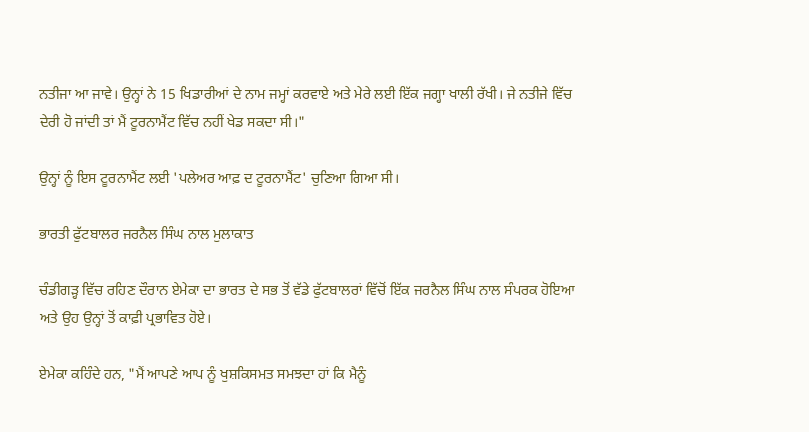ਨਤੀਜਾ ਆ ਜਾਵੇ। ਉਨ੍ਹਾਂ ਨੇ 15 ਖਿਡਾਰੀਆਂ ਦੇ ਨਾਮ ਜਮ੍ਹਾਂ ਕਰਵਾਏ ਅਤੇ ਮੇਰੇ ਲਈ ਇੱਕ ਜਗ੍ਹਾ ਖਾਲੀ ਰੱਖੀ। ਜੇ ਨਤੀਜੇ ਵਿੱਚ ਦੇਰੀ ਹੋ ਜਾਂਦੀ ਤਾਂ ਮੈਂ ਟੂਰਨਾਮੈਂਟ ਵਿੱਚ ਨਹੀਂ ਖੇਡ ਸਕਦਾ ਸੀ।"

ਉਨ੍ਹਾਂ ਨੂੰ ਇਸ ਟੂਰਨਾਮੈਂਟ ਲਈ 'ਪਲੇਅਰ ਆਫ਼ ਦ ਟੂਰਨਾਮੈਂਟ' ਚੁਣਿਆ ਗਿਆ ਸੀ।

ਭਾਰਤੀ ਫੁੱਟਬਾਲਰ ਜਰਨੈਲ ਸਿੰਘ ਨਾਲ ਮੁਲਾਕਾਤ

ਚੰਡੀਗੜ੍ਹ ਵਿੱਚ ਰਹਿਣ ਦੌਰਾਨ ਏਮੇਕਾ ਦਾ ਭਾਰਤ ਦੇ ਸਭ ਤੋਂ ਵੱਡੇ ਫੁੱਟਬਾਲਰਾਂ ਵਿੱਚੋਂ ਇੱਕ ਜਰਨੈਲ ਸਿੰਘ ਨਾਲ ਸੰਪਰਕ ਹੋਇਆ ਅਤੇ ਉਹ ਉਨ੍ਹਾਂ ਤੋਂ ਕਾਫ਼ੀ ਪ੍ਰਭਾਵਿਤ ਹੋਏ।

ਏਮੇਕਾ ਕਹਿੰਦੇ ਹਨ, "ਮੈਂ ਆਪਣੇ ਆਪ ਨੂੰ ਖੁਸ਼ਕਿਸਮਤ ਸਮਝਦਾ ਹਾਂ ਕਿ ਮੈਨੂੰ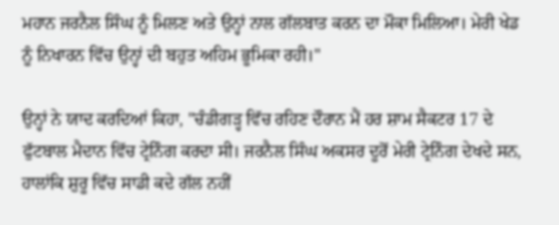ਮਹਾਨ ਜਰਨੈਲ ਸਿੰਘ ਨੂੰ ਮਿਲਣ ਅਤੇ ਉਨ੍ਹਾਂ ਨਾਲ ਗੱਲਬਾਤ ਕਰਨ ਦਾ ਮੌਕਾ ਮਿਲਿਆ। ਮੇਰੀ ਖੇਡ ਨੂੰ ਨਿਖਾਰਨ ਵਿੱਚ ਉਨ੍ਹਾਂ ਦੀ ਬਹੁਤ ਅਹਿਮ ਭੂਮਿਕਾ ਰਹੀ।"

ਉਨ੍ਹਾਂ ਨੇ ਯਾਦ ਕਰਦਿਆਂ ਕਿਹਾ, "ਚੰਡੀਗੜ੍ਹ ਵਿੱਚ ਰਹਿਣ ਦੌਰਾਨ ਮੈਂ ਹਰ ਸ਼ਾਮ ਸੈਕਟਰ 17 ਦੇ ਫੁੱਟਬਾਲ ਮੈਦਾਨ ਵਿੱਚ ਟ੍ਰੇਨਿੰਗ ਕਰਦਾ ਸੀ। ਜਰਨੈਲ ਸਿੰਘ ਅਕਸਰ ਦੂਰੋਂ ਮੇਰੀ ਟ੍ਰੇਨਿੰਗ ਦੇਖਦੇ ਸਨ, ਹਾਲਾਂਕਿ ਸ਼ੁਰੂ ਵਿੱਚ ਸਾਡੀ ਕਦੇ ਗੱਲ ਨਹੀਂ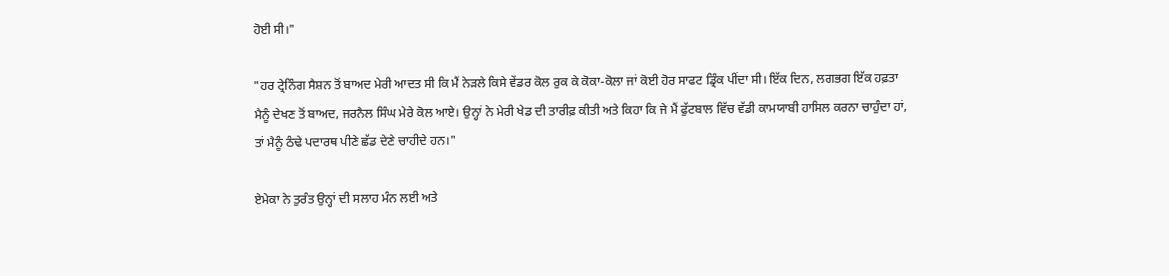ਹੋਈ ਸੀ।"

"ਹਰ ਟ੍ਰੇਨਿੰਗ ਸੈਸ਼ਨ ਤੋਂ ਬਾਅਦ ਮੇਰੀ ਆਦਤ ਸੀ ਕਿ ਮੈਂ ਨੇੜਲੇ ਕਿਸੇ ਵੇਂਡਰ ਕੋਲ ਰੁਕ ਕੇ ਕੋਕਾ-ਕੋਲਾ ਜਾਂ ਕੋਈ ਹੋਰ ਸਾਫਟ ਡ੍ਰਿੰਕ ਪੀਂਦਾ ਸੀ। ਇੱਕ ਦਿਨ, ਲਗਭਗ ਇੱਕ ਹਫ਼ਤਾ ਮੈਨੂੰ ਦੇਖਣ ਤੋਂ ਬਾਅਦ, ਜਰਨੈਲ ਸਿੰਘ ਮੇਰੇ ਕੋਲ ਆਏ। ਉਨ੍ਹਾਂ ਨੇ ਮੇਰੀ ਖੇਡ ਦੀ ਤਾਰੀਫ਼ ਕੀਤੀ ਅਤੇ ਕਿਹਾ ਕਿ ਜੇ ਮੈਂ ਫੁੱਟਬਾਲ ਵਿੱਚ ਵੱਡੀ ਕਾਮਯਾਬੀ ਹਾਸਿਲ ਕਰਨਾ ਚਾਹੁੰਦਾ ਹਾਂ, ਤਾਂ ਮੈਨੂੰ ਠੰਢੇ ਪਦਾਰਥ ਪੀਣੇ ਛੱਡ ਦੇਣੇ ਚਾਹੀਦੇ ਹਨ।"

ਏਮੇਕਾ ਨੇ ਤੁਰੰਤ ਉਨ੍ਹਾਂ ਦੀ ਸਲਾਹ ਮੰਨ ਲਈ ਅਤੇ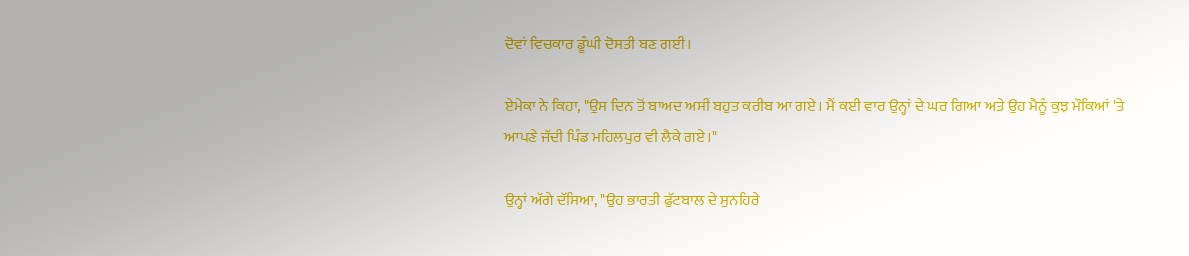ਦੋਵਾਂ ਵਿਚਕਾਰ ਡੂੰਘੀ ਦੋਸਤੀ ਬਣ ਗਈ।

ਏਮੇਕਾ ਨੇ ਕਿਹਾ, "ਉਸ ਦਿਨ ਤੋਂ ਬਾਅਦ ਅਸੀਂ ਬਹੁਤ ਕਰੀਬ ਆ ਗਏ। ਮੈਂ ਕਈ ਵਾਰ ਉਨ੍ਹਾਂ ਦੇ ਘਰ ਗਿਆ ਅਤੇ ਉਹ ਮੈਨੂੰ ਕੁਝ ਮੌਕਿਆਂ 'ਤੇ ਆਪਣੇ ਜੱਦੀ ਪਿੰਡ ਮਹਿਲਪੁਰ ਵੀ ਲੈਕੇ ਗਏ।"

ਉਨ੍ਹਾਂ ਅੱਗੇ ਦੱਸਿਆ, "ਉਹ ਭਾਰਤੀ ਫੁੱਟਬਾਲ ਦੇ ਸੁਨਹਿਰੇ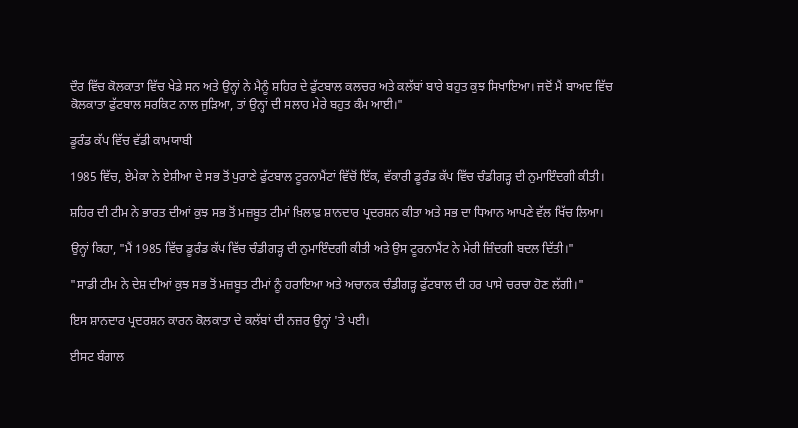ਦੌਰ ਵਿੱਚ ਕੋਲਕਾਤਾ ਵਿੱਚ ਖੇਡੇ ਸਨ ਅਤੇ ਉਨ੍ਹਾਂ ਨੇ ਮੈਨੂੰ ਸ਼ਹਿਰ ਦੇ ਫੁੱਟਬਾਲ ਕਲਚਰ ਅਤੇ ਕਲੱਬਾਂ ਬਾਰੇ ਬਹੁਤ ਕੁਝ ਸਿਖਾਇਆ। ਜਦੋਂ ਮੈਂ ਬਾਅਦ ਵਿੱਚ ਕੋਲਕਾਤਾ ਫੁੱਟਬਾਲ ਸਰਕਿਟ ਨਾਲ ਜੁੜਿਆ, ਤਾਂ ਉਨ੍ਹਾਂ ਦੀ ਸਲਾਹ ਮੇਰੇ ਬਹੁਤ ਕੰਮ ਆਈ।"

ਡੂਰੰਡ ਕੱਪ ਵਿੱਚ ਵੱਡੀ ਕਾਮਯਾਬੀ

1985 ਵਿੱਚ, ਏਮੇਕਾ ਨੇ ਏਸ਼ੀਆ ਦੇ ਸਭ ਤੋਂ ਪੁਰਾਣੇ ਫੁੱਟਬਾਲ ਟੂਰਨਾਮੈਂਟਾਂ ਵਿੱਚੋਂ ਇੱਕ, ਵੱਕਾਰੀ ਡੂਰੰਡ ਕੱਪ ਵਿੱਚ ਚੰਡੀਗੜ੍ਹ ਦੀ ਨੁਮਾਇੰਦਗੀ ਕੀਤੀ।

ਸ਼ਹਿਰ ਦੀ ਟੀਮ ਨੇ ਭਾਰਤ ਦੀਆਂ ਕੁਝ ਸਭ ਤੋਂ ਮਜ਼ਬੂਤ ਟੀਮਾਂ ਖ਼ਿਲਾਫ਼ ਸ਼ਾਨਦਾਰ ਪ੍ਰਦਰਸ਼ਨ ਕੀਤਾ ਅਤੇ ਸਭ ਦਾ ਧਿਆਨ ਆਪਣੇ ਵੱਲ ਖਿੱਚ ਲਿਆ।

ਉਨ੍ਹਾਂ ਕਿਹਾ, "ਮੈਂ 1985 ਵਿੱਚ ਡੂਰੰਡ ਕੱਪ ਵਿੱਚ ਚੰਡੀਗੜ੍ਹ ਦੀ ਨੁਮਾਇੰਦਗੀ ਕੀਤੀ ਅਤੇ ਉਸ ਟੂਰਨਾਮੈਂਟ ਨੇ ਮੇਰੀ ਜ਼ਿੰਦਗੀ ਬਦਲ ਦਿੱਤੀ।"

"ਸਾਡੀ ਟੀਮ ਨੇ ਦੇਸ਼ ਦੀਆਂ ਕੁਝ ਸਭ ਤੋਂ ਮਜ਼ਬੂਤ ਟੀਮਾਂ ਨੂੰ ਹਰਾਇਆ ਅਤੇ ਅਚਾਨਕ ਚੰਡੀਗੜ੍ਹ ਫੁੱਟਬਾਲ ਦੀ ਹਰ ਪਾਸੇ ਚਰਚਾ ਹੋਣ ਲੱਗੀ।"

ਇਸ ਸ਼ਾਨਦਾਰ ਪ੍ਰਦਰਸ਼ਨ ਕਾਰਨ ਕੋਲਕਾਤਾ ਦੇ ਕਲੱਬਾਂ ਦੀ ਨਜ਼ਰ ਉਨ੍ਹਾਂ 'ਤੇ ਪਈ।

ਈਸਟ ਬੰਗਾਲ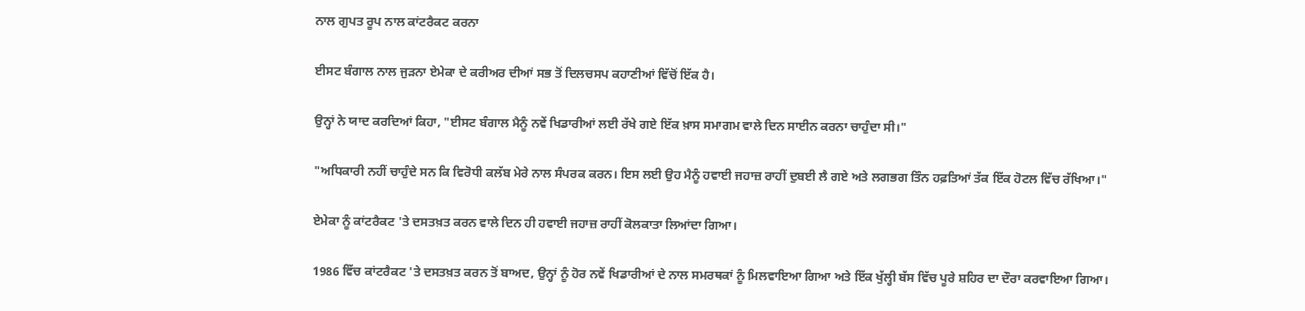ਨਾਲ ਗੁਪਤ ਰੂਪ ਨਾਲ ਕਾਂਟਰੈਕਟ ਕਰਨਾ

ਈਸਟ ਬੰਗਾਲ ਨਾਲ ਜੁੜਨਾ ਏਮੇਕਾ ਦੇ ਕਰੀਅਰ ਦੀਆਂ ਸਭ ਤੋਂ ਦਿਲਚਸਪ ਕਹਾਣੀਆਂ ਵਿੱਚੋਂ ਇੱਕ ਹੈ।

ਉਨ੍ਹਾਂ ਨੇ ਯਾਦ ਕਰਦਿਆਂ ਕਿਹਾ, "ਈਸਟ ਬੰਗਾਲ ਮੈਨੂੰ ਨਵੇਂ ਖਿਡਾਰੀਆਂ ਲਈ ਰੱਖੇ ਗਏ ਇੱਕ ਖ਼ਾਸ ਸਮਾਗਮ ਵਾਲੇ ਦਿਨ ਸਾਈਨ ਕਰਨਾ ਚਾਹੁੰਦਾ ਸੀ।"

"ਅਧਿਕਾਰੀ ਨਹੀਂ ਚਾਹੁੰਦੇ ਸਨ ਕਿ ਵਿਰੋਧੀ ਕਲੱਬ ਮੇਰੇ ਨਾਲ ਸੰਪਰਕ ਕਰਨ। ਇਸ ਲਈ ਉਹ ਮੈਨੂੰ ਹਵਾਈ ਜਹਾਜ਼ ਰਾਹੀਂ ਦੁਬਈ ਲੈ ਗਏ ਅਤੇ ਲਗਭਗ ਤਿੰਨ ਹਫ਼ਤਿਆਂ ਤੱਕ ਇੱਕ ਹੋਟਲ ਵਿੱਚ ਰੱਖਿਆ।"

ਏਮੇਕਾ ਨੂੰ ਕਾਂਟਰੈਕਟ 'ਤੇ ਦਸਤਖ਼ਤ ਕਰਨ ਵਾਲੇ ਦਿਨ ਹੀ ਹਵਾਈ ਜਹਾਜ਼ ਰਾਹੀਂ ਕੋਲਕਾਤਾ ਲਿਆਂਦਾ ਗਿਆ।

1986 ਵਿੱਚ ਕਾਂਟਰੈਕਟ 'ਤੇ ਦਸਤਖ਼ਤ ਕਰਨ ਤੋਂ ਬਾਅਦ, ਉਨ੍ਹਾਂ ਨੂੰ ਹੋਰ ਨਵੇਂ ਖਿਡਾਰੀਆਂ ਦੇ ਨਾਲ ਸਮਰਥਕਾਂ ਨੂੰ ਮਿਲਵਾਇਆ ਗਿਆ ਅਤੇ ਇੱਕ ਖੁੱਲ੍ਹੀ ਬੱਸ ਵਿੱਚ ਪੂਰੇ ਸ਼ਹਿਰ ਦਾ ਦੌਰਾ ਕਰਵਾਇਆ ਗਿਆ।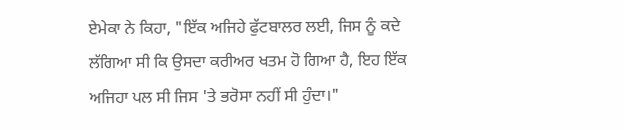ਏਮੇਕਾ ਨੇ ਕਿਹਾ, "ਇੱਕ ਅਜਿਹੇ ਫੁੱਟਬਾਲਰ ਲਈ, ਜਿਸ ਨੂੰ ਕਦੇ ਲੱਗਿਆ ਸੀ ਕਿ ਉਸਦਾ ਕਰੀਅਰ ਖਤਮ ਹੋ ਗਿਆ ਹੈ, ਇਹ ਇੱਕ ਅਜਿਹਾ ਪਲ ਸੀ ਜਿਸ 'ਤੇ ਭਰੋਸਾ ਨਹੀਂ ਸੀ ਹੁੰਦਾ।"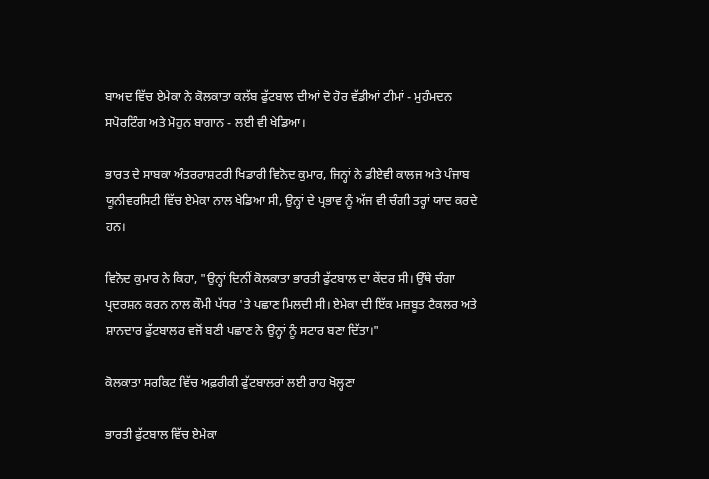ਬਾਅਦ ਵਿੱਚ ਏਮੇਕਾ ਨੇ ਕੋਲਕਾਤਾ ਕਲੱਬ ਫੁੱਟਬਾਲ ਦੀਆਂ ਦੋ ਹੋਰ ਵੱਡੀਆਂ ਟੀਮਾਂ - ਮੁਹੰਮਦਨ ਸਪੋਰਟਿੰਗ ਅਤੇ ਮੋਹੁਨ ਬਾਗਾਨ - ਲਈ ਵੀ ਖੇਡਿਆ।

ਭਾਰਤ ਦੇ ਸਾਬਕਾ ਅੰਤਰਰਾਸ਼ਟਰੀ ਖਿਡਾਰੀ ਵਿਨੋਦ ਕੁਮਾਰ, ਜਿਨ੍ਹਾਂ ਨੇ ਡੀਏਵੀ ਕਾਲਜ ਅਤੇ ਪੰਜਾਬ ਯੂਨੀਵਰਸਿਟੀ ਵਿੱਚ ਏਮੇਕਾ ਨਾਲ ਖੇਡਿਆ ਸੀ, ਉਨ੍ਹਾਂ ਦੇ ਪ੍ਰਭਾਵ ਨੂੰ ਅੱਜ ਵੀ ਚੰਗੀ ਤਰ੍ਹਾਂ ਯਾਦ ਕਰਦੇ ਹਨ।

ਵਿਨੋਦ ਕੁਮਾਰ ਨੇ ਕਿਹਾ, "ਉਨ੍ਹਾਂ ਦਿਨੀਂ ਕੋਲਕਾਤਾ ਭਾਰਤੀ ਫੁੱਟਬਾਲ ਦਾ ਕੇਂਦਰ ਸੀ। ਉੱਥੇ ਚੰਗਾ ਪ੍ਰਦਰਸ਼ਨ ਕਰਨ ਨਾਲ ਕੌਮੀ ਪੱਧਰ 'ਤੇ ਪਛਾਣ ਮਿਲਦੀ ਸੀ। ਏਮੇਕਾ ਦੀ ਇੱਕ ਮਜ਼ਬੂਤ ਟੈਕਲਰ ਅਤੇ ਸ਼ਾਨਦਾਰ ਫੁੱਟਬਾਲਰ ਵਜੋਂ ਬਣੀ ਪਛਾਣ ਨੇ ਉਨ੍ਹਾਂ ਨੂੰ ਸਟਾਰ ਬਣਾ ਦਿੱਤਾ।"

ਕੋਲਕਾਤਾ ਸਰਕਿਟ ਵਿੱਚ ਅਫ਼ਰੀਕੀ ਫੁੱਟਬਾਲਰਾਂ ਲਈ ਰਾਹ ਖੋਲ੍ਹਣਾ

ਭਾਰਤੀ ਫੁੱਟਬਾਲ ਵਿੱਚ ਏਮੇਕਾ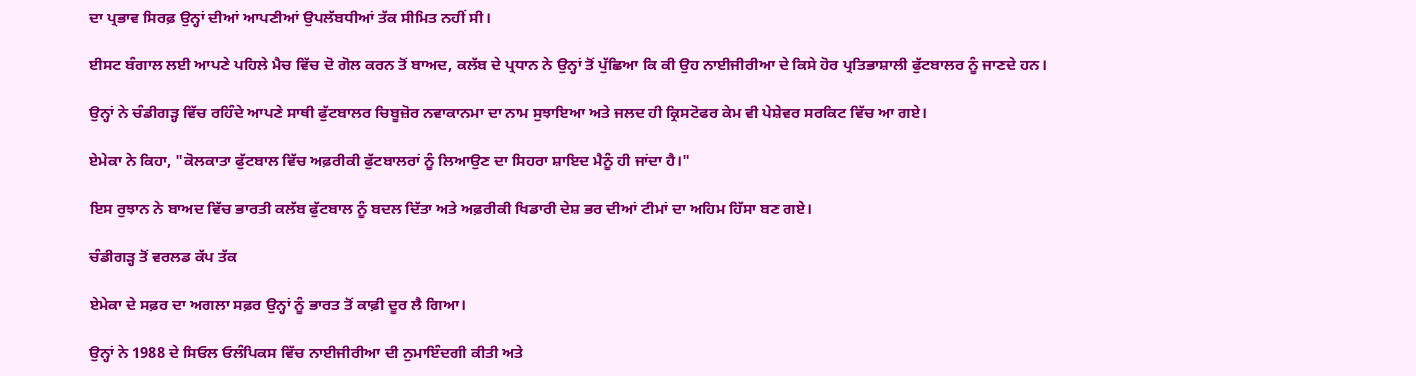ਦਾ ਪ੍ਰਭਾਵ ਸਿਰਫ਼ ਉਨ੍ਹਾਂ ਦੀਆਂ ਆਪਣੀਆਂ ਉਪਲੱਬਧੀਆਂ ਤੱਕ ਸੀਮਿਤ ਨਹੀਂ ਸੀ।

ਈਸਟ ਬੰਗਾਲ ਲਈ ਆਪਣੇ ਪਹਿਲੇ ਮੈਚ ਵਿੱਚ ਦੋ ਗੋਲ ਕਰਨ ਤੋਂ ਬਾਅਦ, ਕਲੱਬ ਦੇ ਪ੍ਰਧਾਨ ਨੇ ਉਨ੍ਹਾਂ ਤੋਂ ਪੁੱਛਿਆ ਕਿ ਕੀ ਉਹ ਨਾਈਜੀਰੀਆ ਦੇ ਕਿਸੇ ਹੋਰ ਪ੍ਰਤਿਭਾਸ਼ਾਲੀ ਫੁੱਟਬਾਲਰ ਨੂੰ ਜਾਣਦੇ ਹਨ।

ਉਨ੍ਹਾਂ ਨੇ ਚੰਡੀਗੜ੍ਹ ਵਿੱਚ ਰਹਿੰਦੇ ਆਪਣੇ ਸਾਥੀ ਫੁੱਟਬਾਲਰ ਚਿਬੂਜ਼ੋਰ ਨਵਾਕਾਨਮਾ ਦਾ ਨਾਮ ਸੁਝਾਇਆ ਅਤੇ ਜਲਦ ਹੀ ਕ੍ਰਿਸਟੋਫਰ ਕੇਮ ਵੀ ਪੇਸ਼ੇਵਰ ਸਰਕਿਟ ਵਿੱਚ ਆ ਗਏ।

ਏਮੇਕਾ ਨੇ ਕਿਹਾ, "ਕੋਲਕਾਤਾ ਫੁੱਟਬਾਲ ਵਿੱਚ ਅਫ਼ਰੀਕੀ ਫੁੱਟਬਾਲਰਾਂ ਨੂੰ ਲਿਆਉਣ ਦਾ ਸਿਹਰਾ ਸ਼ਾਇਦ ਮੈਨੂੰ ਹੀ ਜਾਂਦਾ ਹੈ।"

ਇਸ ਰੁਝਾਨ ਨੇ ਬਾਅਦ ਵਿੱਚ ਭਾਰਤੀ ਕਲੱਬ ਫੁੱਟਬਾਲ ਨੂੰ ਬਦਲ ਦਿੱਤਾ ਅਤੇ ਅਫ਼ਰੀਕੀ ਖਿਡਾਰੀ ਦੇਸ਼ ਭਰ ਦੀਆਂ ਟੀਮਾਂ ਦਾ ਅਹਿਮ ਹਿੱਸਾ ਬਣ ਗਏ।

ਚੰਡੀਗੜ੍ਹ ਤੋਂ ਵਰਲਡ ਕੱਪ ਤੱਕ

ਏਮੇਕਾ ਦੇ ਸਫ਼ਰ ਦਾ ਅਗਲਾ ਸਫ਼ਰ ਉਨ੍ਹਾਂ ਨੂੰ ਭਾਰਤ ਤੋਂ ਕਾਫ਼ੀ ਦੂਰ ਲੈ ਗਿਆ।

ਉਨ੍ਹਾਂ ਨੇ 1988 ਦੇ ਸਿਓਲ ਓਲੰਪਿਕਸ ਵਿੱਚ ਨਾਈਜੀਰੀਆ ਦੀ ਨੁਮਾਇੰਦਗੀ ਕੀਤੀ ਅਤੇ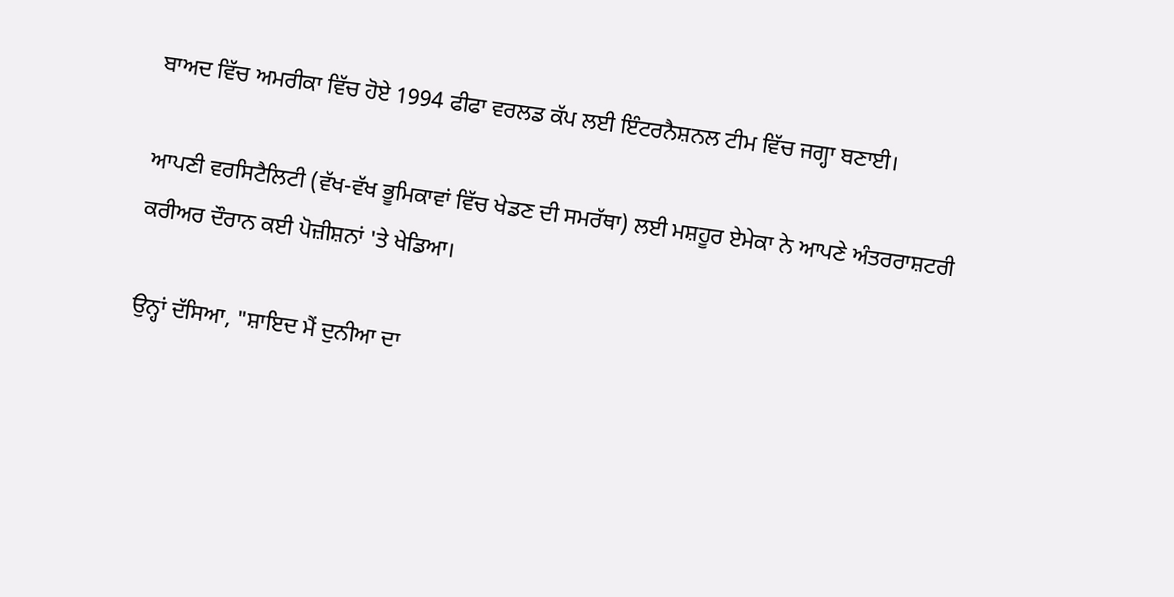ਬਾਅਦ ਵਿੱਚ ਅਮਰੀਕਾ ਵਿੱਚ ਹੋਏ 1994 ਫੀਫਾ ਵਰਲਡ ਕੱਪ ਲਈ ਇੰਟਰਨੈਸ਼ਨਲ ਟੀਮ ਵਿੱਚ ਜਗ੍ਹਾ ਬਣਾਈ।

ਆਪਣੀ ਵਰਸਿਟੈਲਿਟੀ (ਵੱਖ-ਵੱਖ ਭੂਮਿਕਾਵਾਂ ਵਿੱਚ ਖੇਡਣ ਦੀ ਸਮਰੱਥਾ) ਲਈ ਮਸ਼ਹੂਰ ਏਮੇਕਾ ਨੇ ਆਪਣੇ ਅੰਤਰਰਾਸ਼ਟਰੀ ਕਰੀਅਰ ਦੌਰਾਨ ਕਈ ਪੋਜ਼ੀਸ਼ਨਾਂ 'ਤੇ ਖੇਡਿਆ।

ਉਨ੍ਹਾਂ ਦੱਸਿਆ, "ਸ਼ਾਇਦ ਮੈਂ ਦੁਨੀਆ ਦਾ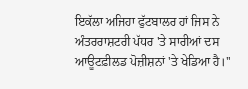ਇਕੱਲਾ ਅਜਿਹਾ ਫੁੱਟਬਾਲਰ ਹਾਂ ਜਿਸ ਨੇ ਅੰਤਰਰਾਸ਼ਟਰੀ ਪੱਧਰ 'ਤੇ ਸਾਰੀਆਂ ਦਸ ਆਊਟਫ਼ੀਲਡ ਪੋਜ਼ੀਸ਼ਨਾਂ 'ਤੇ ਖੇਡਿਆ ਹੈ।''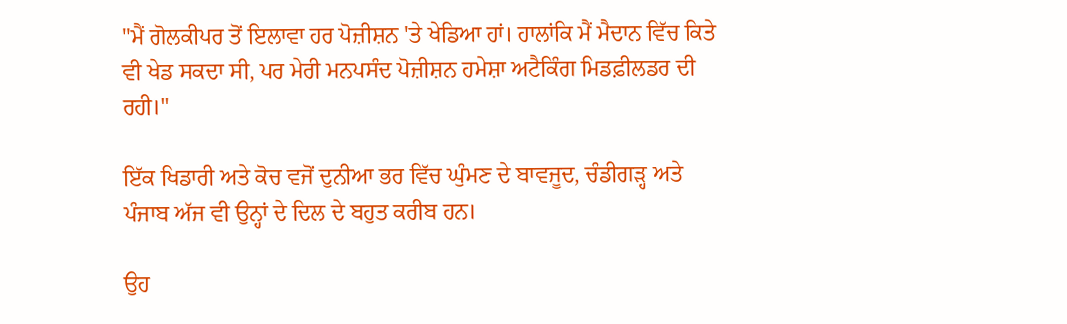"ਮੈਂ ਗੋਲਕੀਪਰ ਤੋਂ ਇਲਾਵਾ ਹਰ ਪੋਜ਼ੀਸ਼ਨ 'ਤੇ ਖੇਡਿਆ ਹਾਂ। ਹਾਲਾਂਕਿ ਮੈਂ ਮੈਦਾਨ ਵਿੱਚ ਕਿਤੇ ਵੀ ਖੇਡ ਸਕਦਾ ਸੀ, ਪਰ ਮੇਰੀ ਮਨਪਸੰਦ ਪੋਜ਼ੀਸ਼ਨ ਹਮੇਸ਼ਾ ਅਟੈਕਿੰਗ ਮਿਡਫ਼ੀਲਡਰ ਦੀ ਰਹੀ।"

ਇੱਕ ਖਿਡਾਰੀ ਅਤੇ ਕੋਚ ਵਜੋਂ ਦੁਨੀਆ ਭਰ ਵਿੱਚ ਘੁੰਮਣ ਦੇ ਬਾਵਜੂਦ, ਚੰਡੀਗੜ੍ਹ ਅਤੇ ਪੰਜਾਬ ਅੱਜ ਵੀ ਉਨ੍ਹਾਂ ਦੇ ਦਿਲ ਦੇ ਬਹੁਤ ਕਰੀਬ ਹਨ।

ਉਹ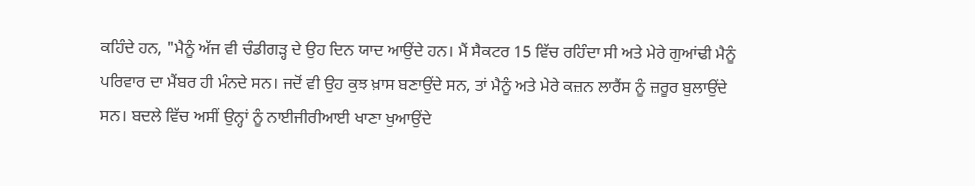ਕਹਿੰਦੇ ਹਨ, "ਮੈਨੂੰ ਅੱਜ ਵੀ ਚੰਡੀਗੜ੍ਹ ਦੇ ਉਹ ਦਿਨ ਯਾਦ ਆਉਂਦੇ ਹਨ। ਮੈਂ ਸੈਕਟਰ 15 ਵਿੱਚ ਰਹਿੰਦਾ ਸੀ ਅਤੇ ਮੇਰੇ ਗੁਆਂਢੀ ਮੈਨੂੰ ਪਰਿਵਾਰ ਦਾ ਮੈਂਬਰ ਹੀ ਮੰਨਦੇ ਸਨ। ਜਦੋਂ ਵੀ ਉਹ ਕੁਝ ਖ਼ਾਸ ਬਣਾਉਂਦੇ ਸਨ, ਤਾਂ ਮੈਨੂੰ ਅਤੇ ਮੇਰੇ ਕਜ਼ਨ ਲਾਰੈਂਸ ਨੂੰ ਜ਼ਰੂਰ ਬੁਲਾਉਂਦੇ ਸਨ। ਬਦਲੇ ਵਿੱਚ ਅਸੀਂ ਉਨ੍ਹਾਂ ਨੂੰ ਨਾਈਜੀਰੀਆਈ ਖਾਣਾ ਖੁਆਉਂਦੇ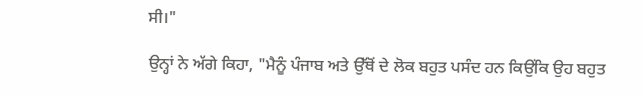ਸੀ।"

ਉਨ੍ਹਾਂ ਨੇ ਅੱਗੇ ਕਿਹਾ, "ਮੈਨੂੰ ਪੰਜਾਬ ਅਤੇ ਉੱਥੋਂ ਦੇ ਲੋਕ ਬਹੁਤ ਪਸੰਦ ਹਨ ਕਿਉਂਕਿ ਉਹ ਬਹੁਤ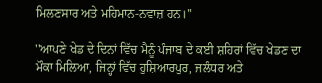ਮਿਲਣਸਾਰ ਅਤੇ ਮਹਿਮਾਨ-ਨਵਾਜ਼ ਹਨ।''

''ਆਪਣੇ ਖੇਡ ਦੇ ਦਿਨਾਂ ਵਿੱਚ ਮੈਨੂੰ ਪੰਜਾਬ ਦੇ ਕਈ ਸ਼ਹਿਰਾਂ ਵਿੱਚ ਖੇਡਣ ਦਾ ਮੌਕਾ ਮਿਲਿਆ, ਜਿਨ੍ਹਾਂ ਵਿੱਚ ਹੁਸ਼ਿਆਰਪੁਰ, ਜਲੰਧਰ ਅਤੇ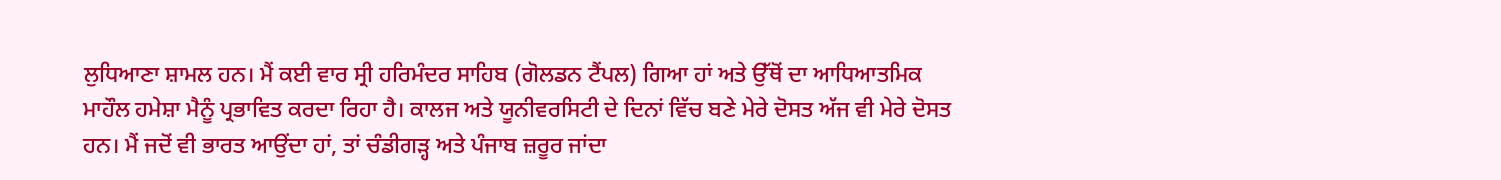ਲੁਧਿਆਣਾ ਸ਼ਾਮਲ ਹਨ। ਮੈਂ ਕਈ ਵਾਰ ਸ੍ਰੀ ਹਰਿਮੰਦਰ ਸਾਹਿਬ (ਗੋਲਡਨ ਟੈਂਪਲ) ਗਿਆ ਹਾਂ ਅਤੇ ਉੱਥੋਂ ਦਾ ਆਧਿਆਤਮਿਕ ਮਾਹੌਲ ਹਮੇਸ਼ਾ ਮੈਨੂੰ ਪ੍ਰਭਾਵਿਤ ਕਰਦਾ ਰਿਹਾ ਹੈ। ਕਾਲਜ ਅਤੇ ਯੂਨੀਵਰਸਿਟੀ ਦੇ ਦਿਨਾਂ ਵਿੱਚ ਬਣੇ ਮੇਰੇ ਦੋਸਤ ਅੱਜ ਵੀ ਮੇਰੇ ਦੋਸਤ ਹਨ। ਮੈਂ ਜਦੋਂ ਵੀ ਭਾਰਤ ਆਉਂਦਾ ਹਾਂ, ਤਾਂ ਚੰਡੀਗੜ੍ਹ ਅਤੇ ਪੰਜਾਬ ਜ਼ਰੂਰ ਜਾਂਦਾ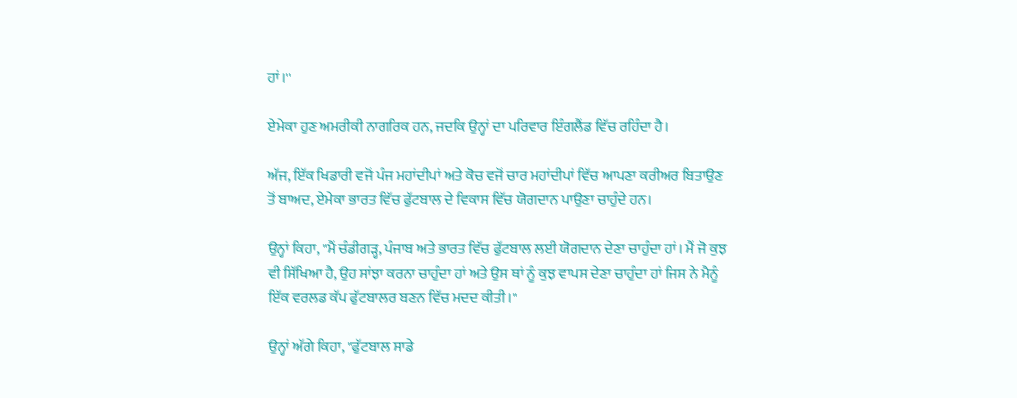ਹਾਂ।''

ਏਮੇਕਾ ਹੁਣ ਅਮਰੀਕੀ ਨਾਗਰਿਕ ਹਨ, ਜਦਕਿ ਉਨ੍ਹਾਂ ਦਾ ਪਰਿਵਾਰ ਇੰਗਲੈਂਡ ਵਿੱਚ ਰਹਿੰਦਾ ਹੈ।

ਅੱਜ, ਇੱਕ ਖਿਡਾਰੀ ਵਜੋਂ ਪੰਜ ਮਹਾਂਦੀਪਾਂ ਅਤੇ ਕੋਚ ਵਜੋਂ ਚਾਰ ਮਹਾਂਦੀਪਾਂ ਵਿੱਚ ਆਪਣਾ ਕਰੀਅਰ ਬਿਤਾਉਣ ਤੋਂ ਬਾਅਦ, ਏਮੇਕਾ ਭਾਰਤ ਵਿੱਚ ਫੁੱਟਬਾਲ ਦੇ ਵਿਕਾਸ ਵਿੱਚ ਯੋਗਦਾਨ ਪਾਉਣਾ ਚਾਹੁੰਦੇ ਹਨ।

ਉਨ੍ਹਾਂ ਕਿਹਾ, "ਮੈਂ ਚੰਡੀਗੜ੍ਹ, ਪੰਜਾਬ ਅਤੇ ਭਾਰਤ ਵਿੱਚ ਫੁੱਟਬਾਲ ਲਈ ਯੋਗਦਾਨ ਦੇਣਾ ਚਾਹੁੰਦਾ ਹਾਂ। ਮੈਂ ਜੋ ਕੁਝ ਵੀ ਸਿੱਖਿਆ ਹੈ, ਉਹ ਸਾਂਝਾ ਕਰਨਾ ਚਾਹੁੰਦਾ ਹਾਂ ਅਤੇ ਉਸ ਥਾਂ ਨੂੰ ਕੁਝ ਵਾਪਸ ਦੇਣਾ ਚਾਹੁੰਦਾ ਹਾਂ ਜਿਸ ਨੇ ਮੈਨੂੰ ਇੱਕ ਵਰਲਡ ਕੱਪ ਫੁੱਟਬਾਲਰ ਬਣਨ ਵਿੱਚ ਮਦਦ ਕੀਤੀ।"

ਉਨ੍ਹਾਂ ਅੱਗੇ ਕਿਹਾ, "ਫੁੱਟਬਾਲ ਸਾਡੇ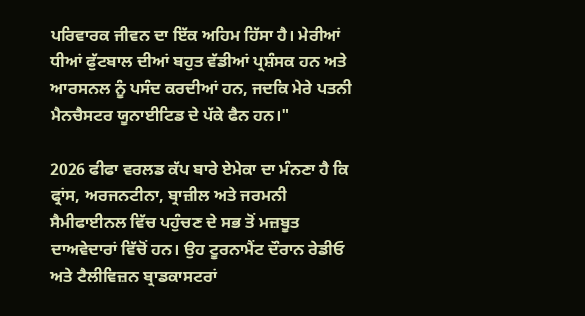ਪਰਿਵਾਰਕ ਜੀਵਨ ਦਾ ਇੱਕ ਅਹਿਮ ਹਿੱਸਾ ਹੈ। ਮੇਰੀਆਂ ਧੀਆਂ ਫੁੱਟਬਾਲ ਦੀਆਂ ਬਹੁਤ ਵੱਡੀਆਂ ਪ੍ਰਸ਼ੰਸਕ ਹਨ ਅਤੇ ਆਰਸਨਲ ਨੂੰ ਪਸੰਦ ਕਰਦੀਆਂ ਹਨ, ਜਦਕਿ ਮੇਰੇ ਪਤਨੀ ਮੈਨਚੈਸਟਰ ਯੂਨਾਈਟਿਡ ਦੇ ਪੱਕੇ ਫੈਨ ਹਨ।"

2026 ਫੀਫਾ ਵਰਲਡ ਕੱਪ ਬਾਰੇ ਏਮੇਕਾ ਦਾ ਮੰਨਣਾ ਹੈ ਕਿ ਫ੍ਰਾਂਸ, ਅਰਜਨਟੀਨਾ, ਬ੍ਰਾਜ਼ੀਲ ਅਤੇ ਜਰਮਨੀ ਸੈਮੀਫਾਈਨਲ ਵਿੱਚ ਪਹੁੰਚਣ ਦੇ ਸਭ ਤੋਂ ਮਜ਼ਬੂਤ ਦਾਅਵੇਦਾਰਾਂ ਵਿੱਚੋਂ ਹਨ। ਉਹ ਟੂਰਨਾਮੈਂਟ ਦੌਰਾਨ ਰੇਡੀਓ ਅਤੇ ਟੈਲੀਵਿਜ਼ਨ ਬ੍ਰਾਡਕਾਸਟਰਾਂ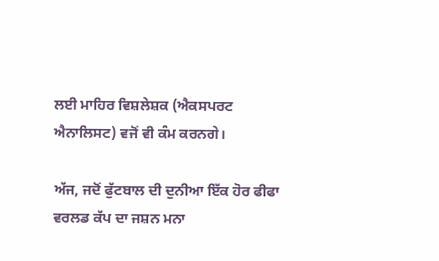ਲਈ ਮਾਹਿਰ ਵਿਸ਼ਲੇਸ਼ਕ (ਐਕਸਪਰਟ ਐਨਾਲਿਸਟ) ਵਜੋਂ ਵੀ ਕੰਮ ਕਰਨਗੇ।

ਅੱਜ, ਜਦੋਂ ਫੁੱਟਬਾਲ ਦੀ ਦੁਨੀਆ ਇੱਕ ਹੋਰ ਫੀਫਾ ਵਰਲਡ ਕੱਪ ਦਾ ਜਸ਼ਨ ਮਨਾ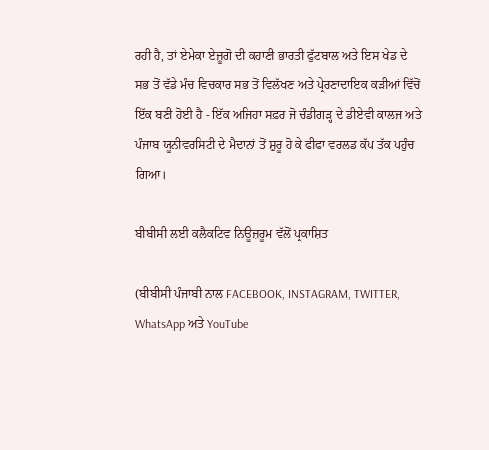ਰਹੀ ਹੈ, ਤਾਂ ਏਮੇਕਾ ਏਜ਼ੂਗੋ ਦੀ ਕਹਾਣੀ ਭਾਰਤੀ ਫੁੱਟਬਾਲ ਅਤੇ ਇਸ ਖੇਡ ਦੇ ਸਭ ਤੋਂ ਵੱਡੇ ਮੰਚ ਵਿਚਕਾਰ ਸਭ ਤੋਂ ਵਿਲੱਖਣ ਅਤੇ ਪ੍ਰੇਰਣਾਦਾਇਕ ਕੜੀਆਂ ਵਿੱਚੋਂ ਇੱਕ ਬਣੀ ਹੋਈ ਹੈ - ਇੱਕ ਅਜਿਹਾ ਸਫ਼ਰ ਜੋ ਚੰਡੀਗੜ੍ਹ ਦੇ ਡੀਏਵੀ ਕਾਲਜ ਅਤੇ ਪੰਜਾਬ ਯੂਨੀਵਰਸਿਟੀ ਦੇ ਮੈਦਾਨਾਂ ਤੋਂ ਸ਼ੁਰੂ ਹੋ ਕੇ ਫੀਫਾ ਵਰਲਡ ਕੱਪ ਤੱਕ ਪਹੁੰਚ ਗਿਆ।

ਬੀਬੀਸੀ ਲਈ ਕਲੈਕਟਿਵ ਨਿਊਜ਼ਰੂਮ ਵੱਲੋਂ ਪ੍ਰਕਾਸ਼ਿਤ

(ਬੀਬੀਸੀ ਪੰਜਾਬੀ ਨਾਲ FACEBOOK, INSTAGRAM, TWITTER, WhatsApp ਅਤੇ YouTube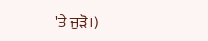'ਤੇ ਜੁੜੋ।)